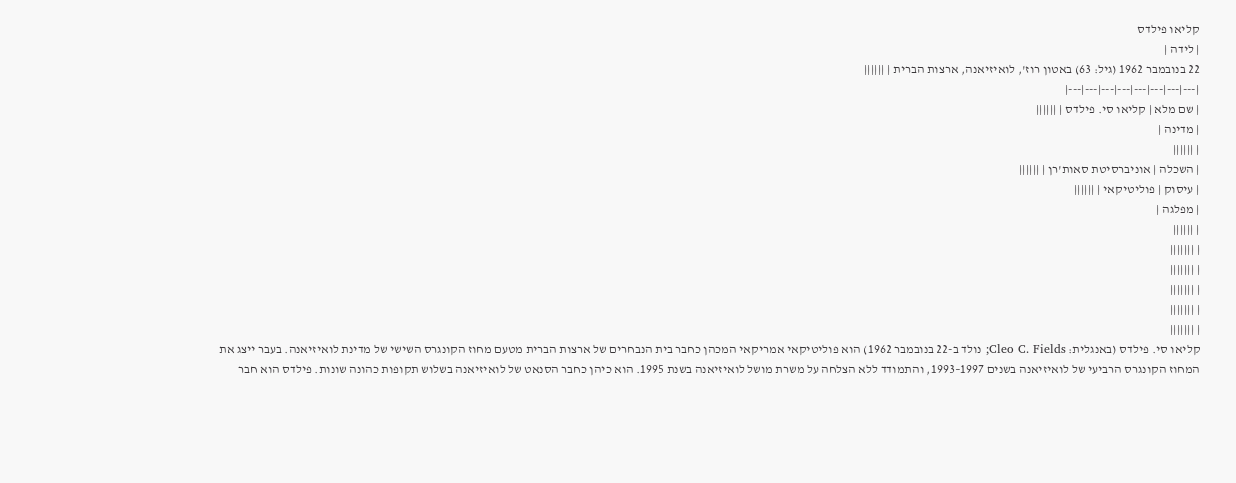קליאו פילדס
| לידה |
22 בנובמבר 1962 (גיל: 63) באטון רוז', לואיזיאנה, ארצות הברית | ||||||
|---|---|---|---|---|---|---|---|
| שם מלא | קליאו סי. פילדס | ||||||
| מדינה |
| ||||||
| השכלה | אוניברסיטת סאות'רן | ||||||
| עיסוק | פוליטיקאי | ||||||
| מפלגה |
| ||||||
| |||||||
| |||||||
| |||||||
| |||||||
| |||||||
קליאו סי. פילדס (באנגלית: Cleo C. Fields; נולד ב-22 בנובמבר 1962) הוא פוליטיקאי אמריקאי המכהן כחבר בית הנבחרים של ארצות הברית מטעם מחוז הקונגרס השישי של מדינת לואיזיאנה. בעבר ייצג את המחוז הקונגרס הרביעי של לואיזיאנה בשנים 1997–1993, והתמודד ללא הצלחה על משרת מושל לואיזיאנה בשנת 1995. הוא כיהן כחבר הסנאט של לואיזיאנה בשלוש תקופות כהונה שונות. פילדס הוא חבר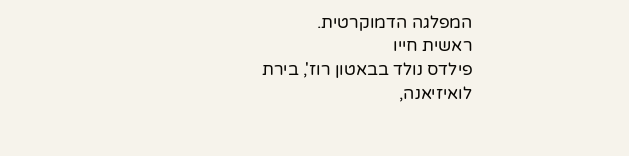המפלגה הדמוקרטית.
ראשית חייו
פילדס נולד בבאטון רוז', בירת לואיזיאנה,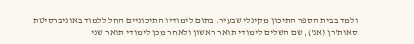ולמד בבית הספר התיכון מקינלי שבעיר. בתום לימודיו התיכוניים החל ללמוד באוניברסיטת סאות'רן (אנ'), שם השלים לימודי תואר ראשון ולאחר מכן לימודי תואר שני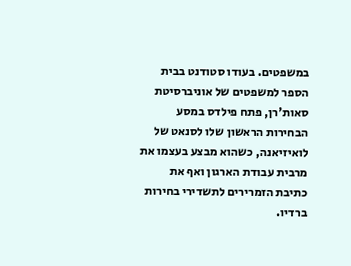במשפטים. בעודו סטודנט בבית הספר למשפטים של אוניברסיטת סאות'רן, פתח פילדס במסע הבחירות הראשון שלו לסנאט של לואיזיאנה, כשהוא מבצע בעצמו את מרבית עבודת הארגון ואף את כתיבת הזמרירים לתשדירי בחירות ברדיו.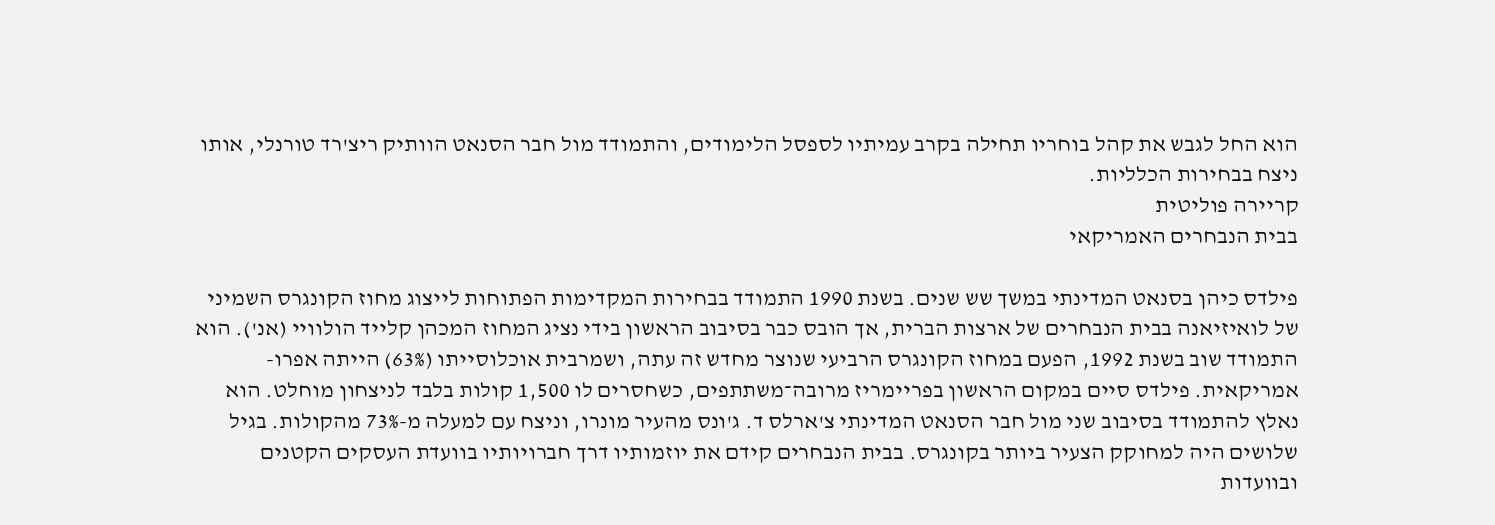הוא החל לגבש את קהל בוחריו תחילה בקרב עמיתיו לספסל הלימודים, והתמודד מול חבר הסנאט הוותיק ריצ'רד טורנלי, אותו ניצח בבחירות הכלליות.
קריירה פוליטית
בבית הנבחרים האמריקאי

פילדס כיהן בסנאט המדינתי במשך שש שנים. בשנת 1990 התמודד בבחירות המקדימות הפתוחות לייצוג מחוז הקונגרס השמיני של לואיזיאנה בבית הנבחרים של ארצות הברית, אך הובס כבר בסיבוב הראשון בידי נציג המחוז המכהן קלייד הולוויי (אנ'). הוא התמודד שוב בשנת 1992, הפעם במחוז הקונגרס הרביעי שנוצר מחדש זה עתה, ושמרבית אוכלוסייתו (63%) הייתה אפרו-אמריקאית. פילדס סיים במקום הראשון בפריימריז מרובה־משתתפים, כשחסרים לו 1,500 קולות בלבד לניצחון מוחלט. הוא נאלץ להתמודד בסיבוב שני מול חבר הסנאט המדינתי צ'ארלס ד. ג'ונס מהעיר מונרו, וניצח עם למעלה מ-73% מהקולות. בגיל שלושים היה למחוקק הצעיר ביותר בקונגרס. בבית הנבחרים קידם את יוזמותיו דרך חברויותיו בוועדת העסקים הקטנים ובוועדות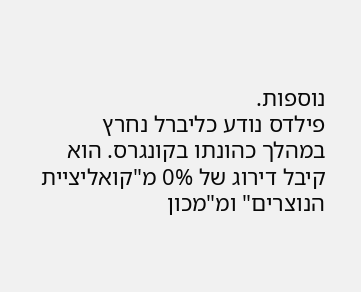נוספות.
פילדס נודע כליברל נחרץ במהלך כהונתו בקונגרס. הוא קיבל דירוג של 0% מ"קואליציית הנוצרים" ומ"מכון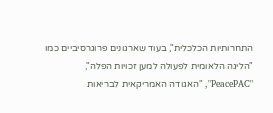התחרותיות הכלכלית", בעוד שארגונים פרוגרסיביים כמו "הליגה הלאומית לפעולה למען זכויות הפלה", "PeacePAC", "האגודה האמריקאית לבריאות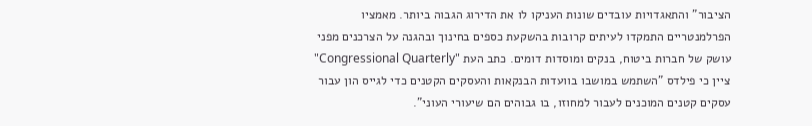הציבור" והתאגדויות עובדים שונות העניקו לו את הדירוג הגבוה ביותר. מאמציו הפרלמנטריים התמקדו לעיתים קרובות בהשקעת כספים בחינוך ובהגנה על הצרכנים מפני עושק של חברות ביטוח, בנקים ומוסדות דומים. כתב העת "Congressional Quarterly" ציין כי פילדס "השתמש במושבו בוועדות הבנקאות והעסקים הקטנים כדי לגייס הון עבור עסקים קטנים המוכנים לעבור למחוזו, בו גבוהים הם שיעורי העוני".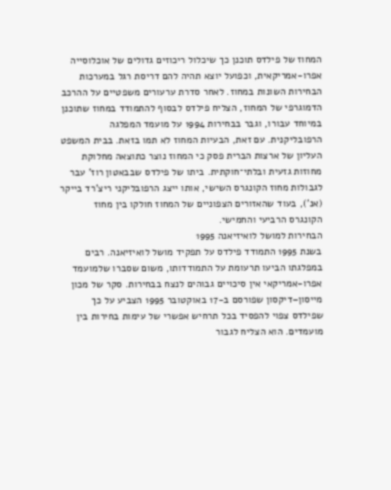המחוז של פילדס תוכנן כך שיכלול ריכוזים גדולים של אוכלוסייה אפרו-אמריקאית, וכפועל יוצא תהיה להם דריסת רגל במערכות הבחירות השונות במחוז. לאחר סדרת ערעורים משפטיים על ההרכב הדמוגרפי של המחוז, הצליח פילדס לבסוף להתמודד במחוז שתוכנן במיוחד עבורו, וגבר בבחירות 1994 על מועמד המפלגה הרפובליקנית. עם זאת, הבעיות המחוז לא תמו בזאת. בבית המשפט העליון של ארצות הברית פסק כי המחוז נוצר כתוצאה מחלוקת מחוזות גזעית ובלתי־חוקתית. ביתו של פילדס שבבאטון רוז' עבר לגבולות מחוז הקונגרס השישי, אותו ייצג הרפובליקני ריצ'רד בייקר (אנ'), בעוד שהאזורים הצפוניים של המחוז חולקו בין מחוז הקונגרס הרביעי והחמישי.
הבחירות למושל לואיזיאנה 1995
בשנת 1995 התמודד פילדס על תפקיד מושל לואיזיאנה. רבים במפלגתו הביעו תרעומת על התמודדותו, משום שסברו שלמועמד אפרו-אמריקאי אין סיכויים גבוהים לנצח בבחירות. סקר של מכון מייסון–דיקסון שפורסם ב-17 באוקטובר 1995 הצביע על כך שפילדס צפוי להפסיד בכל תרחיש אפשרי של עימות בחירות בין מועמדים. הוא הצליח לגבור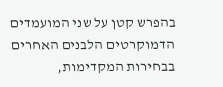בהפרש קטן על שני המועמדים הדמוקרטים הלבנים האחרים בבחירות המקדימות,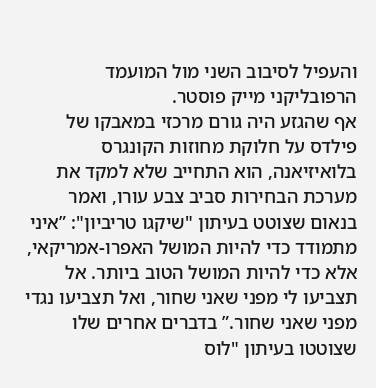והעפיל לסיבוב השני מול המועמד הרפובליקני מייק פוסטר.
אף שהגזע היה גורם מרכזי במאבקו של פילדס על חלוקת מחוזות הקונגרס בלואיזיאנה, הוא התחייב שלא למקד את מערכת הבחירות סביב צבע עורו, ואמר בנאום שצוטט בעיתון "שיקגו טריביון": ”איני מתמודד כדי להיות המושל האפרו-אמריקאי, אלא כדי להיות המושל הטוב ביותר. אל תצביעו לי מפני שאני שחור, ואל תצביעו נגדי מפני שאני שחור.” בדברים אחרים שלו שצוטטו בעיתון "לוס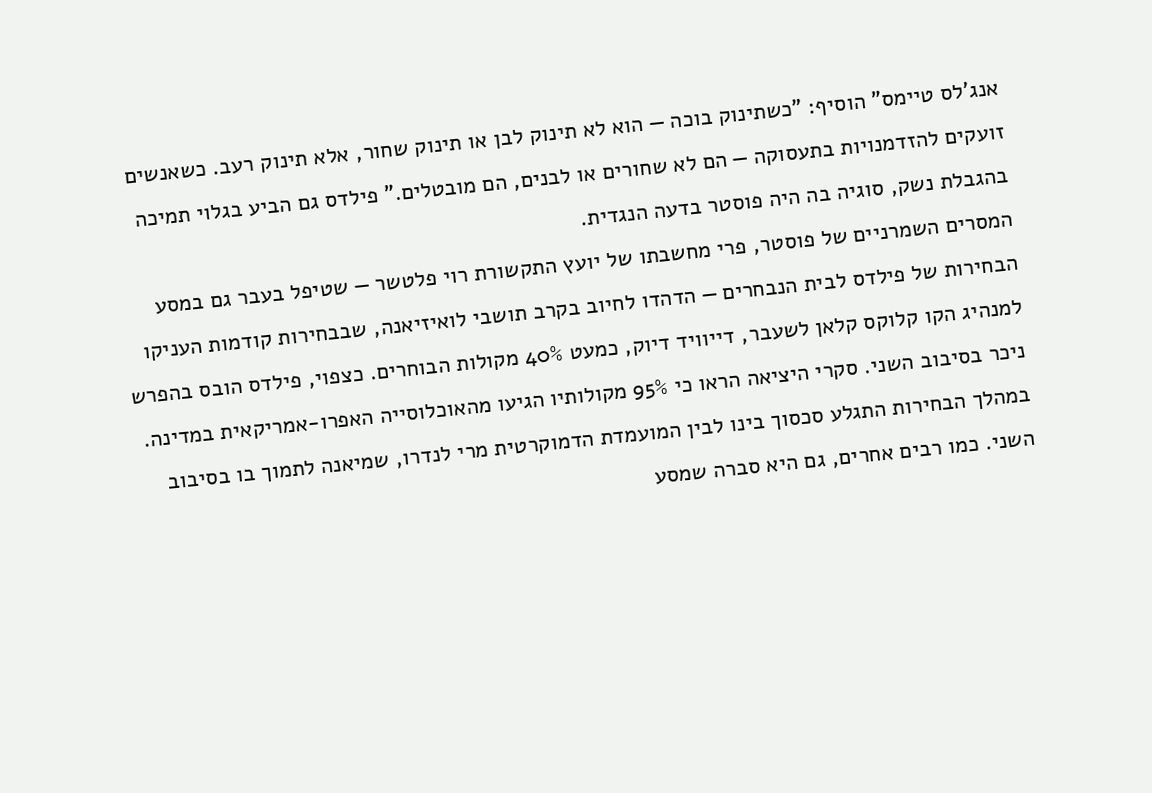אנג'לס טיימס" הוסיף: ”כשתינוק בוכה — הוא לא תינוק לבן או תינוק שחור, אלא תינוק רעב. כשאנשים זועקים להזדמנויות בתעסוקה — הם לא שחורים או לבנים, הם מובטלים.” פילדס גם הביע בגלוי תמיכה בהגבלת נשק, סוגיה בה היה פוסטר בדעה הנגדית.
המסרים השמרניים של פוסטר, פרי מחשבתו של יועץ התקשורת רוי פלטשר — שטיפל בעבר גם במסע הבחירות של פילדס לבית הנבחרים — הדהדו לחיוב בקרב תושבי לואיזיאנה, שבבחירות קודמות העניקו למנהיג הקו קלוקס קלאן לשעבר, דייוויד דיוק, כמעט 40% מקולות הבוחרים. כצפוי, פילדס הובס בהפרש ניכר בסיבוב השני. סקרי היציאה הראו כי 95% מקולותיו הגיעו מהאוכלוסייה האפרו-אמריקאית במדינה. במהלך הבחירות התגלע סכסוך בינו לבין המועמדת הדמוקרטית מרי לנדרו, שמיאנה לתמוך בו בסיבוב השני. כמו רבים אחרים, גם היא סברה שמסע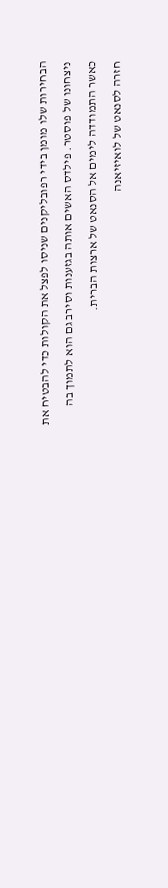הבחירות שלו מומן בידי רפובליקנים שניסו לפצל את הקולות כדי להבטיח את ניצחונו של פוסטר. פילדס האשים אותה בגזענות וסירב גם הוא לתמוך בה כאשר התמודדה לימים אל הסנאט של ארצות הברית.
חזרה לסנאט של לואיזיאנה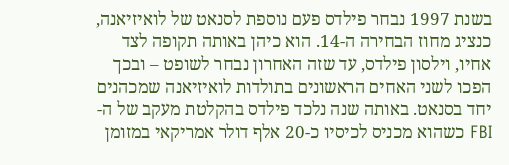בשנת 1997 נבחר פילדס פעם נוספת לסנאט של לואיזיאנה, כנציג מחוז הבחירה ה-14. הוא כיהן באותה תקופה לצד אחיו, וילסון פילדס, עד שזה האחרון נבחר לשופט – ובכך הפכו לשני האחים הראשונים בתולדות לואיזיאנה שמכהנים יחד בסנאט. באותה שנה נלכד פילדס בהקלטת מעקב של ה-FBI כשהוא מכניס לכיסיו כ-20 אלף דולר אמריקאי במזומן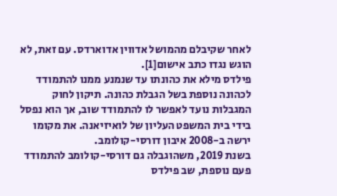לאחר שקיבלם מהמושל אדווין אדוארדס. עם זאת, לא הוגש נגדו כתב אישום[1].
פילדס מילא את כהונתו עד שנמנע ממנו להתמודד לכהונה נוספת בשל הגבלת כהונה. תיקון לחוק המגבלות נועד לאפשר לו להתמודד שוב, אך הוא נפסל בידי בית המשפט העליון של לואיזיאנה. את מקומו ירשה ב-2008 איבון דורסי-קולומב.
בשנת 2019, משהוגבלה גם דורסי-קולומב להתמודד פעם נוספת, שב פילדס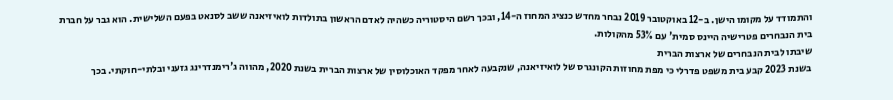והתמודד על מקומו הישן. ב-12 באוקטובר 2019 נבחר מחדש כנציג המחוז ה-14, ובכך רשם היסטוריה כשהיה לאדם הראשון בתולדות לואיזיאנה ששב לסנאט בפעם השלישית. הוא גבר על חברת בית הנבחרים פטרישיה היינס סמית' עם 53% מהקולות.
שיבתו לבית הנבחרים של ארצות הברית
בשנת 2023 קבע בית משפט פדרלי כי מפת מחוזות הקונגרס של לואיזיאנה, שנקבעה לאחר מפקד האוכלוסין של ארצות הברית בשנת 2020, מהווה ג'רימנדרינג גזעני ובלתי-חוקתי. בכך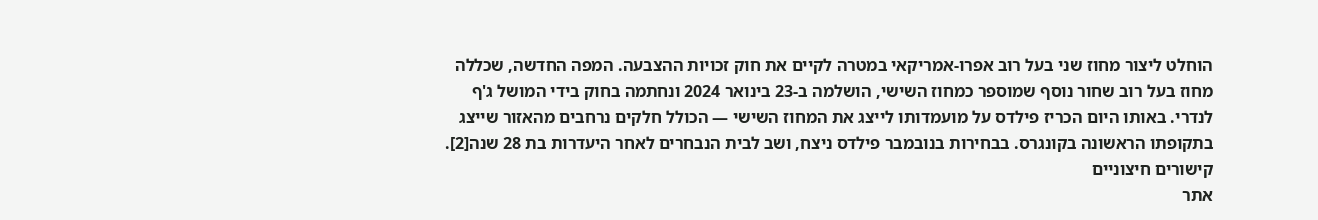הוחלט ליצור מחוז שני בעל רוב אפרו-אמריקאי במטרה לקיים את חוק זכויות ההצבעה. המפה החדשה, שכללה מחוז בעל רוב שחור נוסף שמוספר כמחוז השישי, הושלמה ב-23 בינואר 2024 ונחתמה בחוק בידי המושל ג'ף לנדרי. באותו היום הכריז פילדס על מועמדותו לייצג את המחוז השישי — הכולל חלקים נרחבים מהאזור שייצג בתקופתו הראשונה בקונגרס. בבחירות בנובמבר פילדס ניצח, ושב לבית הנבחרים לאחר היעדרות בת 28 שנה[2].
קישורים חיצוניים
אתר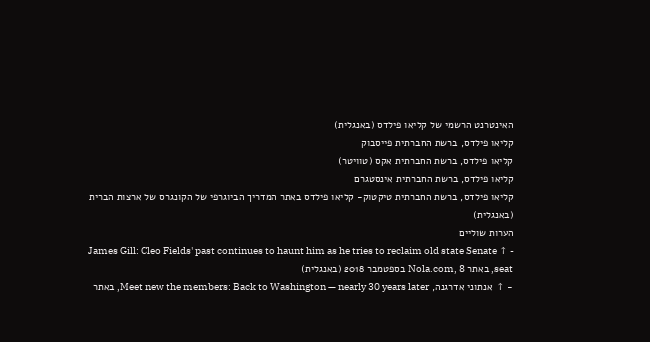האינטרנט הרשמי של קליאו פילדס (באנגלית)
קליאו פילדס, ברשת החברתית פייסבוק
קליאו פילדס, ברשת החברתית אקס (טוויטר)
קליאו פילדס, ברשת החברתית אינסטגרם
קליאו פילדס, ברשת החברתית טיקטוק- קליאו פילדס באתר המדריך הביוגרפי של הקונגרס של ארצות הברית (באנגלית)
הערות שוליים
- ↑ James Gill: Cleo Fields' past continues to haunt him as he tries to reclaim old state Senate seat, באתר Nola.com, 8 בספטמבר 2018 (באנגלית)
- ↑ אנתוני אדרגנה, Meet new the members: Back to Washington — nearly 30 years later, באתר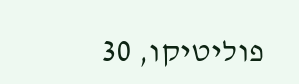פוליטיקו, 30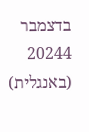בדצמבר 20244 (באנגלית)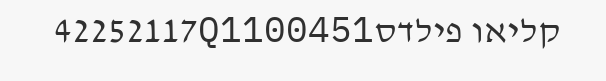קליאו פילדס42252117Q1100451